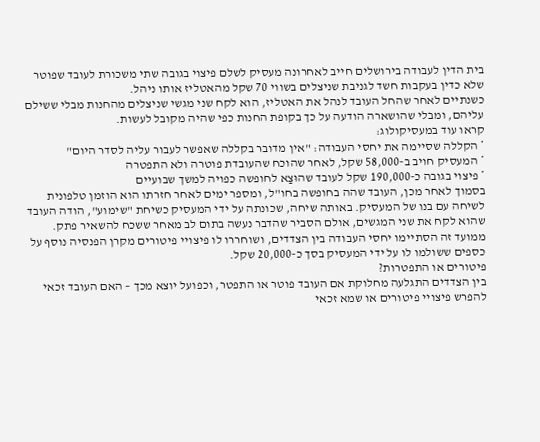בית הדין לעבודה בירושלים חייב לאחרונה מעסיק לשלם פיצוי בגובה שתי משכורת לעובד שפוטר שלא כדין בעקבות חשד לגניבת שניצלים בשווי 70 שקל מהאטליז אותו ניהל.
כשנתיים לאחר שהחל העובד לנהל את האטליז, הוא לקח שני מגשי שניצלים מהחנות מבלי ששילם עליהם, ומבלי שהושארה הודעה על כך בקופת החנות כפי שהיה מקובל לעשות.
קראו עוד במעסיקולוג:
* הקללה שסיימה את יחסי העבודה: "אין מדובר בקללה שאפשר לעבור עליה לסדר היום"
* המעסיק חויב ב-58,000 שקל, לאחר שהוכח שהעובדת פוטרה ולא התפטרה
* פיצוי בגובה כ-190,000 שקל לעובד שהוּצַא לחופשה כפויה למשך שבועיים
בסמוך לאחר מכן, העובד שהה בחופשה בחו"ל, ומספר ימים לאחר חזרתו הוא הוזמן טלפונית לשיחה עם בנו של המעסיק. באותה שיחה, שכונתה על ידי המעסיק כשיחת "שימוע", הודה העובד שהוא לקח את שני המגשים, אולם הסביר שהדבר נעשה בתום לב מאחר ששכח להשאיר פתק.
ממועד זה הסתיימו יחסי העבודה בין הצדדים, ושוחררו לו פיצויי פיטורים מקרן הפנסיה נוסף על כספים ששולמו לו על ידי המעסיק בסך כ-20,000 שקל.
פיטורים או התפטרות?
בין הצדדים התגלעה מחלוקת אם העובד פוטר או התפטר, וכפועל יוצא מכך – האם העובד זכאי להפרש פיצויי פיטורים או שמא זכאי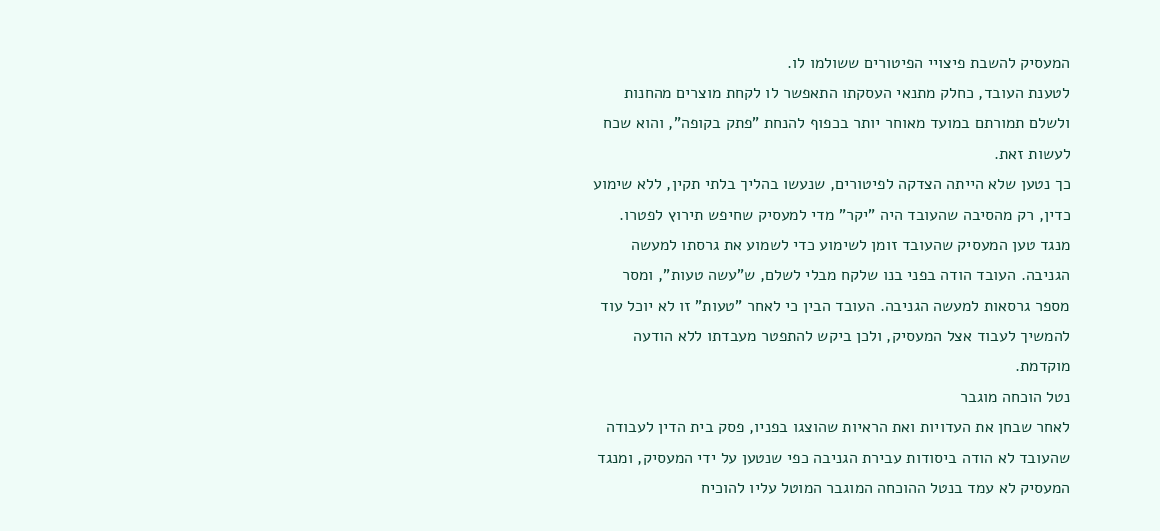המעסיק להשבת פיצויי הפיטורים ששולמו לו.
לטענת העובד, כחלק מתנאי העסקתו התאפשר לו לקחת מוצרים מהחנות ולשלם תמורתם במועד מאוחר יותר בכפוף להנחת "פתק בקופה", והוא שכח לעשות זאת.
כך נטען שלא הייתה הצדקה לפיטורים, שנעשו בהליך בלתי תקין, ללא שימוע כדין, רק מהסיבה שהעובד היה "יקר" מדי למעסיק שחיפש תירוץ לפטרו.
מנגד טען המעסיק שהעובד זומן לשימוע כדי לשמוע את גרסתו למעשה הגניבה. העובד הודה בפני בנו שלקח מבלי לשלם, ש"עשה טעות", ומסר מספר גרסאות למעשה הגניבה. העובד הבין כי לאחר "טעות" זו לא יוכל עוד להמשיך לעבוד אצל המעסיק, ולכן ביקש להתפטר מעבדתו ללא הודעה מוקדמת.
נטל הוכחה מוגבר
לאחר שבחן את העדויות ואת הראיות שהוצגו בפניו, פסק בית הדין לעבודה שהעובד לא הודה ביסודות עבירת הגניבה כפי שנטען על ידי המעסיק, ומנגד המעסיק לא עמד בנטל ההוכחה המוגבר המוטל עליו להוכיח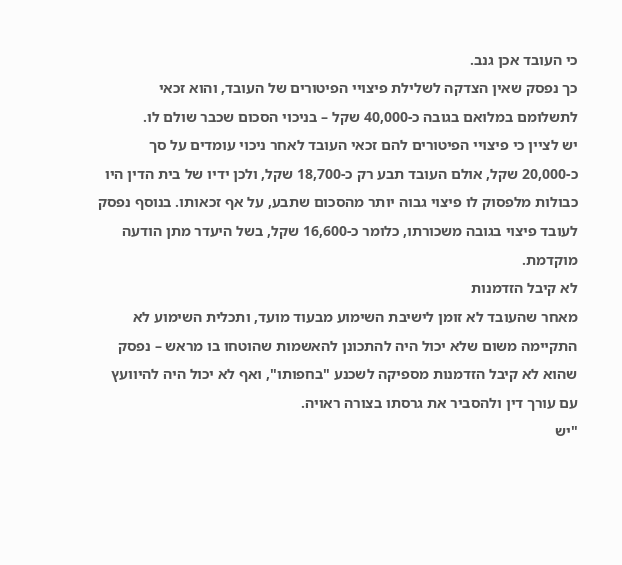כי העובד אכן גנב.
כך נפסק שאין הצדקה לשלילת פיצויי הפיטורים של העובד, והוא זכאי לתשלומם במלואם בגובה כ-40,000 שקל – בניכוי הסכום שכבר שולם לו.
יש לציין כי פיצויי הפיטורים להם זכאי העובד לאחר ניכוי עומדים על סך כ-20,000 שקל, אולם העובד תבע רק כ-18,700 שקל, ולכן ידיו של בית הדין היו כבולות מלפסוק לו פיצוי גבוה יותר מהסכום שתבע, על אף זכאותו. בנוסף נפסק לעובד פיצוי בגובה משכורתו, כלומר כ-16,600 שקל, בשל היעדר מתן הודעה מוקדמת.
לא קיבל הזדמנות
מאחר שהעובד לא זומן לישיבת השימוע מבעוד מועד, ותכלית השימוע לא התקיימה משום שלא יכול היה להתכונן להאשמות שהוטחו בו מראש – נפסק שהוא לא קיבל הזדמנות מספיקה לשכנע "בחפותו", ואף לא יכול היה להיוועץ עם עורך דין ולהסביר את גרסתו בצורה ראויה.
"יש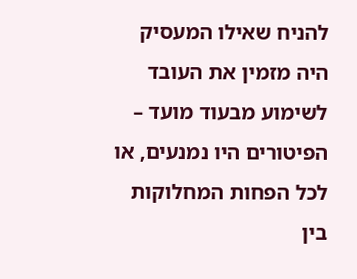להניח שאילו המעסיק היה מזמין את העובד לשימוע מבעוד מועד – הפיטורים היו נמנעים, או לכל הפחות המחלוקות בין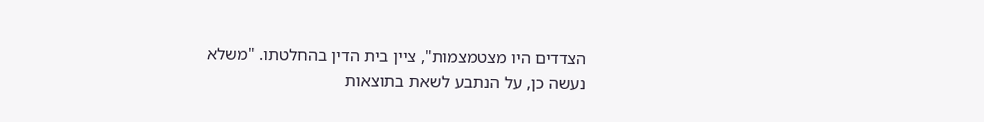הצדדים היו מצטמצמות", ציין בית הדין בהחלטתו. "משלא נעשה כן, על הנתבע לשאת בתוצאות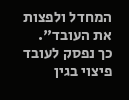המחדל ולפצות את העובד".
כך נפסק לעובד פיצוי בגין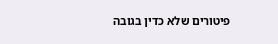פיטורים שלא כדין בגובה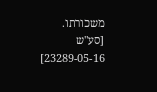משכורתו.
[סע"ש 23289-05-16]